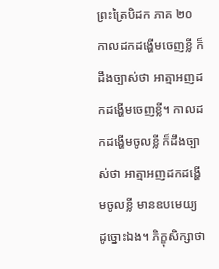ព្រះត្រៃបិដក ភាគ ២០
កាលដកដង្ហើមចេញខ្លី ក៏ដឹងច្បាស់ថា អាត្មាអញដកដង្ហើមចេញខ្លី។ កាលដកដង្ហើមចូលខ្លី ក៏ដឹងច្បាស់ថា អាត្មាអញដកដង្ហើមចូលខ្លី មានឧបមេយ្យ ដូច្នោះឯង។ ភិក្ខុសិក្សាថា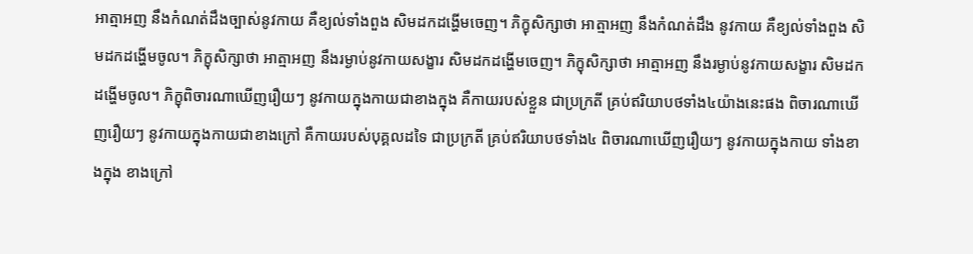អាត្មាអញ នឹងកំណត់ដឹងច្បាស់នូវកាយ គឺខ្យល់ទាំងពួង សិមដកដង្ហើមចេញ។ ភិក្ខុសិក្សាថា អាត្មាអញ នឹងកំណត់ដឹង នូវកាយ គឺខ្យល់ទាំងពួង សិមដកដង្ហើមចូល។ ភិក្ខុសិក្សាថា អាត្មាអញ នឹងរម្ងាប់នូវកាយសង្ខារ សិមដកដង្ហើមចេញ។ ភិក្ខុសិក្សាថា អាត្មាអញ នឹងរម្ងាប់នូវកាយសង្ខារ សិមដកដង្ហើមចូល។ ភិក្ខុពិចារណាឃើញរឿយៗ នូវកាយក្នុងកាយជាខាងក្នុង គឺកាយរបស់ខ្លួន ជាប្រក្រតី គ្រប់ឥរិយាបថទាំង៤យ៉ាងនេះផង ពិចារណាឃើញរឿយៗ នូវកាយក្នុងកាយជាខាងក្រៅ គឺកាយរបស់បុគ្គលដទៃ ជាប្រក្រតី គ្រប់ឥរិយាបថទាំង៤ ពិចារណាឃើញរឿយៗ នូវកាយក្នុងកាយ ទាំងខាងក្នុង ខាងក្រៅ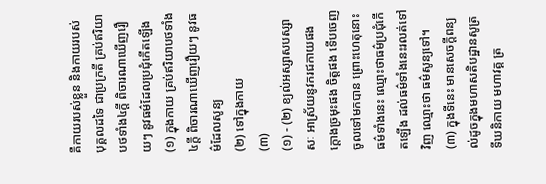គឺកាយរបស់ខ្លួន និងកាយរបស់បុគ្គលដទៃ ជាប្រក្រតី គ្រប់ឥរិយាបថទាំង៤ក្តី ពិចារណាឃើញរឿយៗ នូវធម៌ដែលប្រជុំកើតឡើង
(១) ក្នុងកាយ គ្រប់ឥរិយាបថទាំង៤ក្តី ពិចារណាឃើញរឿយៗ នូវធម៌ដែលសូន្យ
(២) ទៅក្នុងកាយ
(៣)
(១) - (២) ខ្យល់អស្សាសបស្សាសៈ អាស្រ័យនូវករជកាយផង ក្តោងច្រមុះផង ចិត្តផង ទើបចេញចូលទៅមកបាន ព្រោះហេតុនោះ ធម៌ទាំងនេះ ឈ្មោះថាធម៌ប្រជុំកើតឡើង ដល់ធម៌ទាំងនេះរលត់ទៅវិញ ឈ្មោះថា ធម៌សូន្យទៅ។ (៣) ក្នុងទីនេះ មានសេចក្តីពន្យល់ដូចក្នុងមហាសតិបដ្ឋានសូត្រ ទីឃនិកាយ មហាវគ្គ ត្រ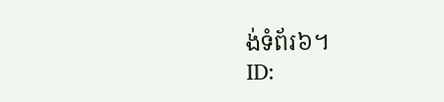ង់ទំព័រ៦។
ID: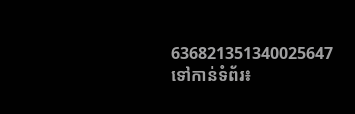636821351340025647
ទៅកាន់ទំព័រ៖